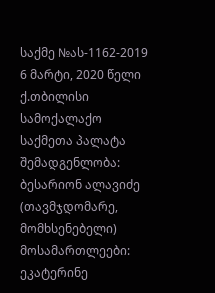საქმე №ას-1162-2019 6 მარტი, 2020 წელი
ქ.თბილისი
სამოქალაქო საქმეთა პალატა
შემადგენლობა:
ბესარიონ ალავიძე (თავმჯდომარე, მომხსენებელი)
მოსამართლეები:
ეკატერინე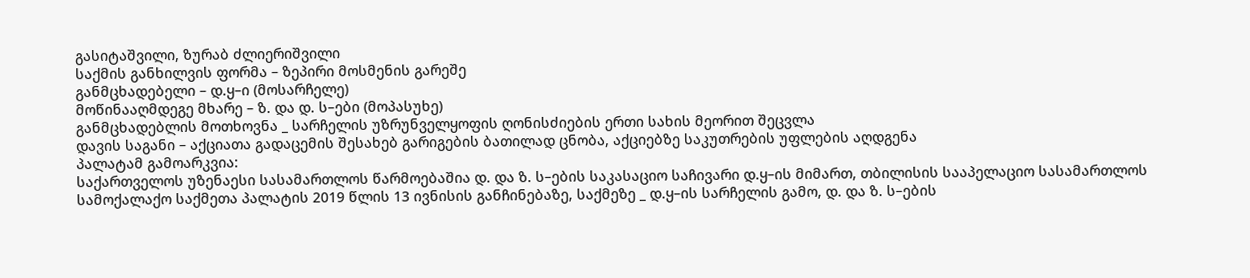გასიტაშვილი, ზურაბ ძლიერიშვილი
საქმის განხილვის ფორმა – ზეპირი მოსმენის გარეშე
განმცხადებელი – დ.ყ–ი (მოსარჩელე)
მოწინააღმდეგე მხარე – ზ. და დ. ს–ები (მოპასუხე)
განმცხადებლის მოთხოვნა _ სარჩელის უზრუნველყოფის ღონისძიების ერთი სახის მეორით შეცვლა
დავის საგანი – აქციათა გადაცემის შესახებ გარიგების ბათილად ცნობა, აქციებზე საკუთრების უფლების აღდგენა
პალატამ გამოარკვია:
საქართველოს უზენაესი სასამართლოს წარმოებაშია დ. და ზ. ს–ების საკასაციო საჩივარი დ.ყ–ის მიმართ, თბილისის სააპელაციო სასამართლოს სამოქალაქო საქმეთა პალატის 2019 წლის 13 ივნისის განჩინებაზე, საქმეზე _ დ.ყ–ის სარჩელის გამო, დ. და ზ. ს–ების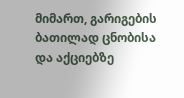მიმართ, გარიგების ბათილად ცნობისა და აქციებზე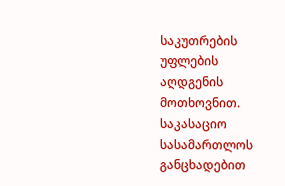საკუთრების უფლების აღდგენის მოთხოვნით.
საკასაციო სასამართლოს განცხადებით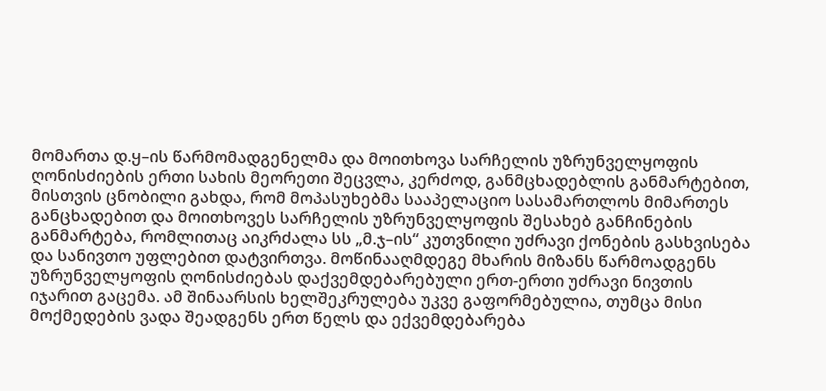მომართა დ.ყ–ის წარმომადგენელმა და მოითხოვა სარჩელის უზრუნველყოფის ღონისძიების ერთი სახის მეორეთი შეცვლა, კერძოდ, განმცხადებლის განმარტებით, მისთვის ცნობილი გახდა, რომ მოპასუხებმა სააპელაციო სასამართლოს მიმართეს განცხადებით და მოითხოვეს სარჩელის უზრუნველყოფის შესახებ განჩინების განმარტება, რომლითაც აიკრძალა სს „მ.ჯ–ის“ კუთვნილი უძრავი ქონების გასხვისება და სანივთო უფლებით დატვირთვა. მოწინააღმდეგე მხარის მიზანს წარმოადგენს უზრუნველყოფის ღონისძიებას დაქვემდებარებული ერთ-ერთი უძრავი ნივთის იჯარით გაცემა. ამ შინაარსის ხელშეკრულება უკვე გაფორმებულია, თუმცა მისი მოქმედების ვადა შეადგენს ერთ წელს და ექვემდებარება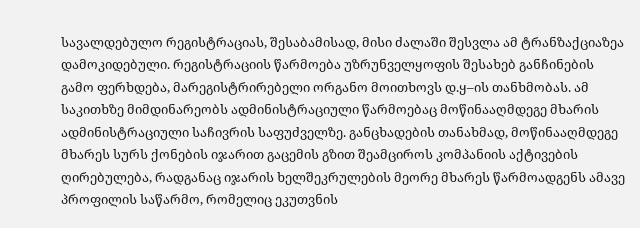სავალდებულო რეგისტრაციას, შესაბამისად, მისი ძალაში შესვლა ამ ტრანზაქციაზეა დამოკიდებული. რეგისტრაციის წარმოება უზრუნველყოფის შესახებ განჩინების გამო ფერხდება, მარეგისტრირებელი ორგანო მოითხოვს დ.ყ–ის თანხმობას. ამ საკითხზე მიმდინარეობს ადმინისტრაციული წარმოებაც მოწინააღმდეგე მხარის ადმინისტრაციული საჩივრის საფუძველზე. განცხადების თანახმად, მოწინააღმდეგე მხარეს სურს ქონების იჯარით გაცემის გზით შეამციროს კომპანიის აქტივების ღირებულება, რადგანაც იჯარის ხელშეკრულების მეორე მხარეს წარმოადგენს ამავე პროფილის საწარმო, რომელიც ეკუთვნის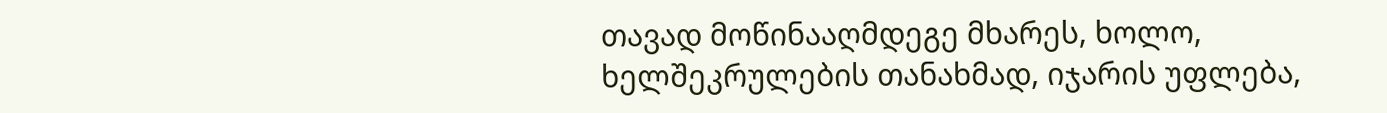თავად მოწინააღმდეგე მხარეს, ხოლო, ხელშეკრულების თანახმად, იჯარის უფლება,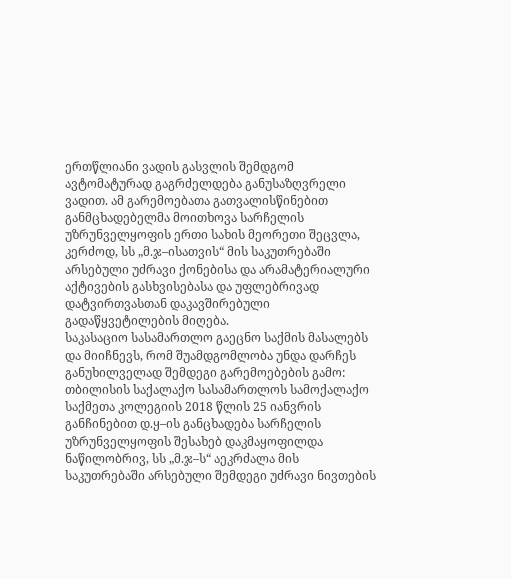ერთწლიანი ვადის გასვლის შემდგომ ავტომატურად გაგრძელდება განუსაზღვრელი ვადით. ამ გარემოებათა გათვალისწინებით განმცხადებელმა მოითხოვა სარჩელის უზრუნველყოფის ერთი სახის მეორეთი შეცვლა, კერძოდ, სს „მ.ჯ–ისათვის“ მის საკუთრებაში არსებული უძრავი ქონებისა და არამატერიალური აქტივების გასხვისებასა და უფლებრივად დატვირთვასთან დაკავშირებული გადაწყვეტილების მიღება.
საკასაციო სასამართლო გაეცნო საქმის მასალებს და მიიჩნევს, რომ შუამდგომლობა უნდა დარჩეს განუხილველად შემდეგი გარემოებების გამო:
თბილისის საქალაქო სასამართლოს სამოქალაქო საქმეთა კოლეგიის 2018 წლის 25 იანვრის განჩინებით დ.ყ–ის განცხადება სარჩელის უზრუნველყოფის შესახებ დაკმაყოფილდა ნაწილობრივ, სს „მ.ჯ–ს“ აეკრძალა მის საკუთრებაში არსებული შემდეგი უძრავი ნივთების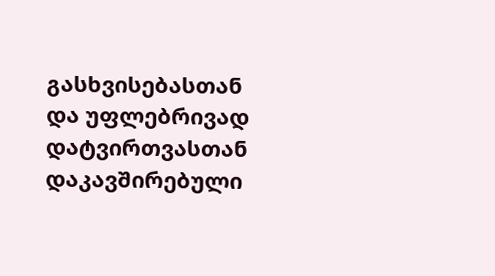გასხვისებასთან და უფლებრივად დატვირთვასთან დაკავშირებული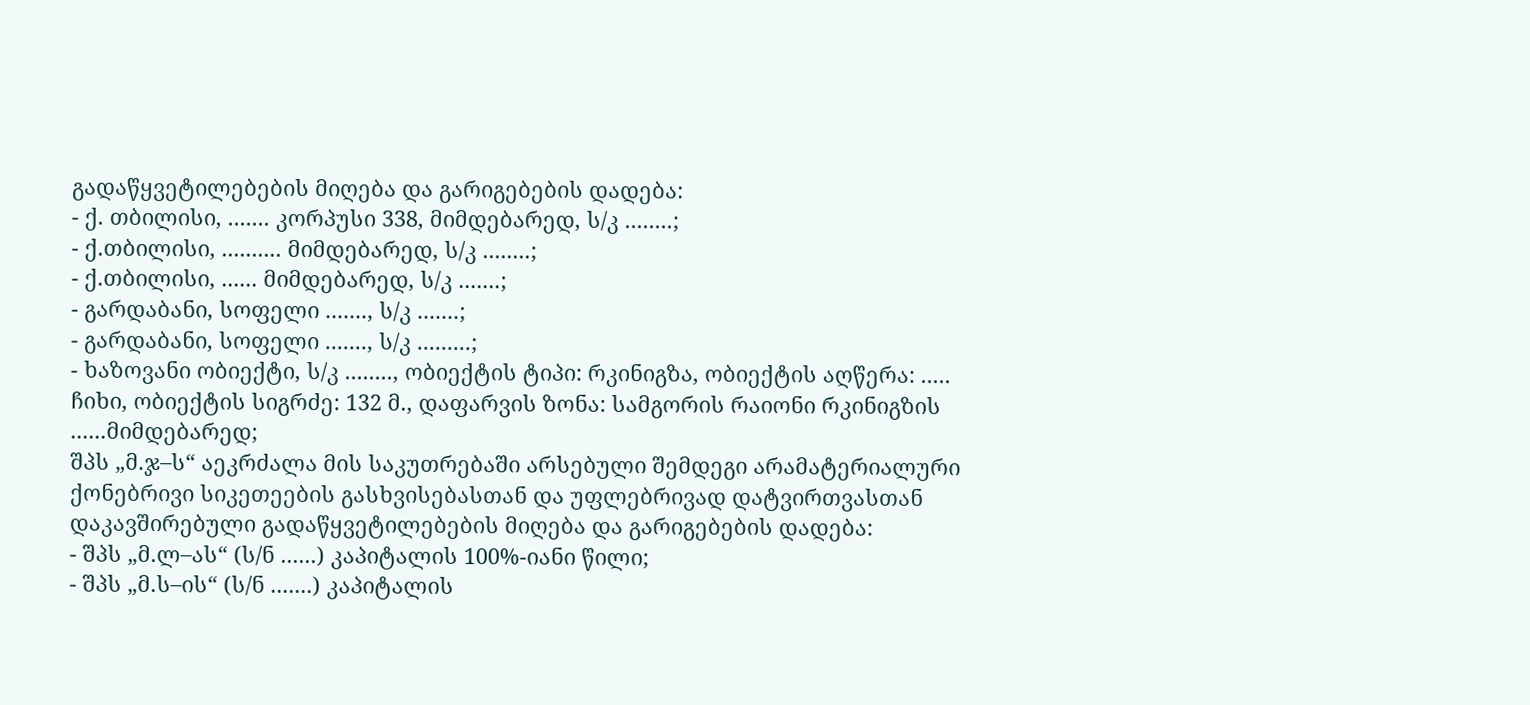გადაწყვეტილებების მიღება და გარიგებების დადება:
- ქ. თბილისი, ....... კორპუსი 338, მიმდებარედ, ს/კ ........;
- ქ.თბილისი, .......... მიმდებარედ, ს/კ ........;
- ქ.თბილისი, ...... მიმდებარედ, ს/კ .......;
- გარდაბანი, სოფელი ......., ს/კ .......;
- გარდაბანი, სოფელი ......., ს/კ .........;
- ხაზოვანი ობიექტი, ს/კ ........, ობიექტის ტიპი: რკინიგზა, ობიექტის აღწერა: ..... ჩიხი, ობიექტის სიგრძე: 132 მ., დაფარვის ზონა: სამგორის რაიონი რკინიგზის ......მიმდებარედ;
შპს „მ.ჯ–ს“ აეკრძალა მის საკუთრებაში არსებული შემდეგი არამატერიალური ქონებრივი სიკეთეების გასხვისებასთან და უფლებრივად დატვირთვასთან დაკავშირებული გადაწყვეტილებების მიღება და გარიგებების დადება:
- შპს „მ.ლ–ას“ (ს/ნ ......) კაპიტალის 100%-იანი წილი;
- შპს „მ.ს–ის“ (ს/ნ .......) კაპიტალის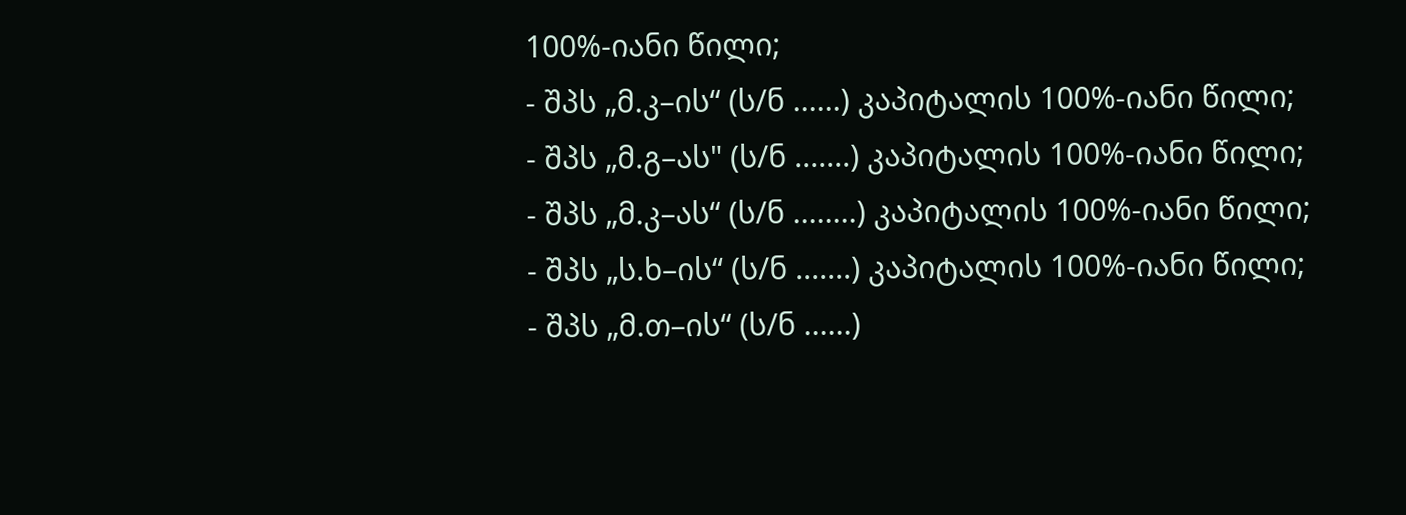100%-იანი წილი;
- შპს „მ.კ–ის“ (ს/ნ ......) კაპიტალის 100%-იანი წილი;
- შპს „მ.გ–ას" (ს/ნ .......) კაპიტალის 100%-იანი წილი;
- შპს „მ.კ–ას“ (ს/ნ ........) კაპიტალის 100%-იანი წილი;
- შპს „ს.ხ–ის“ (ს/ნ .......) კაპიტალის 100%-იანი წილი;
- შპს „მ.თ–ის“ (ს/ნ ......)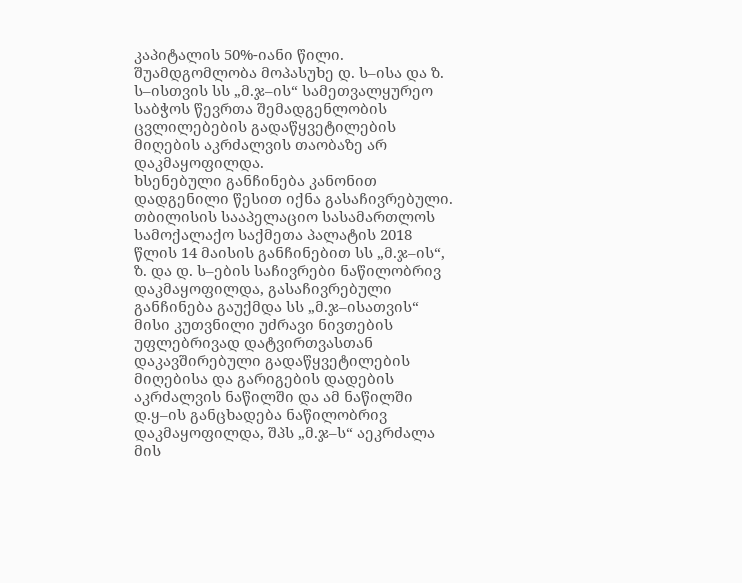კაპიტალის 50%-იანი წილი.
შუამდგომლობა მოპასუხე დ. ს–ისა და ზ. ს–ისთვის სს „მ.ჯ–ის“ სამეთვალყურეო საბჭოს წევრთა შემადგენლობის ცვლილებების გადაწყვეტილების მიღების აკრძალვის თაობაზე არ დაკმაყოფილდა.
ხსენებული განჩინება კანონით დადგენილი წესით იქნა გასაჩივრებული. თბილისის სააპელაციო სასამართლოს სამოქალაქო საქმეთა პალატის 2018 წლის 14 მაისის განჩინებით სს „მ.ჯ–ის“, ზ. და დ. ს–ების საჩივრები ნაწილობრივ დაკმაყოფილდა, გასაჩივრებული განჩინება გაუქმდა სს „მ.ჯ–ისათვის“ მისი კუთვნილი უძრავი ნივთების უფლებრივად დატვირთვასთან დაკავშირებული გადაწყვეტილების მიღებისა და გარიგების დადების აკრძალვის ნაწილში და ამ ნაწილში დ.ყ–ის განცხადება ნაწილობრივ დაკმაყოფილდა, შპს „მ.ჯ–ს“ აეკრძალა მის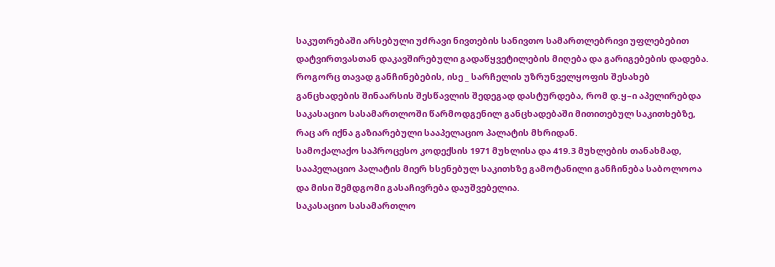საკუთრებაში არსებული უძრავი ნივთების სანივთო სამართლებრივი უფლებებით დატვირთვასთან დაკავშირებული გადაწყვეტილების მიღება და გარიგებების დადება. როგორც თავად განჩინებების, ისე _ სარჩელის უზრუნველყოფის შესახებ განცხადების შინაარსის შესწავლის შედეგად დასტურდება, რომ დ.ყ–ი აპელირებდა საკასაციო სასამართლოში წარმოდგენილ განცხადებაში მითითებულ საკითხებზე, რაც არ იქნა გაზიარებული სააპელაციო პალატის მხრიდან.
სამოქალაქო საპროცესო კოდექსის 1971 მუხლისა და 419.3 მუხლების თანახმად, სააპელაციო პალატის მიერ ხსენებულ საკითხზე გამოტანილი განჩინება საბოლოოა და მისი შემდგომი გასაჩივრება დაუშვებელია.
საკასაციო სასამართლო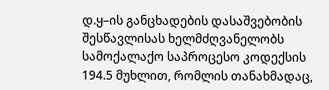დ.ყ–ის განცხადების დასაშვებობის შესწავლისას ხელმძღვანელობს სამოქალაქო საპროცესო კოდექსის 194.5 მუხლით, რომლის თანახმადაც,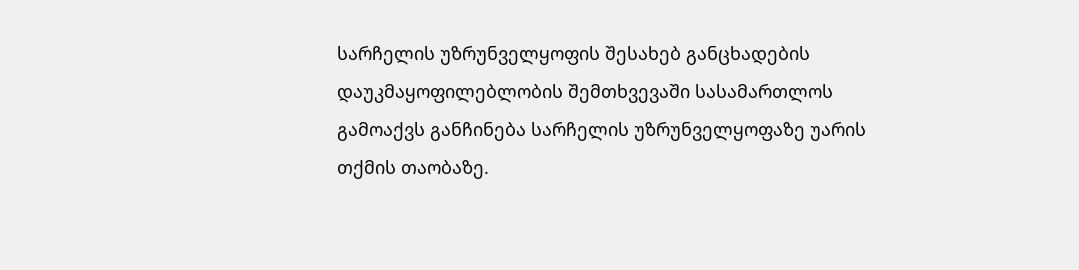სარჩელის უზრუნველყოფის შესახებ განცხადების დაუკმაყოფილებლობის შემთხვევაში სასამართლოს გამოაქვს განჩინება სარჩელის უზრუნველყოფაზე უარის თქმის თაობაზე.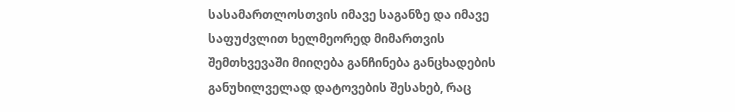სასამართლოსთვის იმავე საგანზე და იმავე საფუძვლით ხელმეორედ მიმართვის შემთხვევაში მიიღება განჩინება განცხადების განუხილველად დატოვების შესახებ, რაც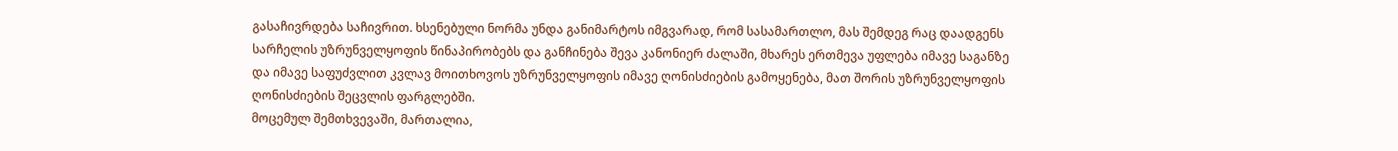გასაჩივრდება საჩივრით. ხსენებული ნორმა უნდა განიმარტოს იმგვარად, რომ სასამართლო, მას შემდეგ რაც დაადგენს სარჩელის უზრუნველყოფის წინაპირობებს და განჩინება შევა კანონიერ ძალაში, მხარეს ერთმევა უფლება იმავე საგანზე და იმავე საფუძვლით კვლავ მოითხოვოს უზრუნველყოფის იმავე ღონისძიების გამოყენება, მათ შორის უზრუნველყოფის ღონისძიების შეცვლის ფარგლებში.
მოცემულ შემთხვევაში, მართალია,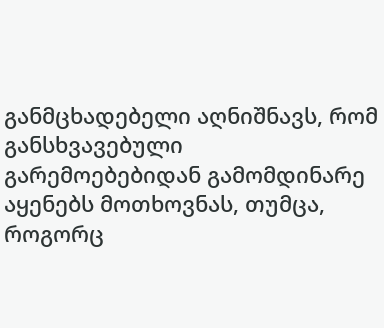განმცხადებელი აღნიშნავს, რომ განსხვავებული გარემოებებიდან გამომდინარე აყენებს მოთხოვნას, თუმცა, როგორც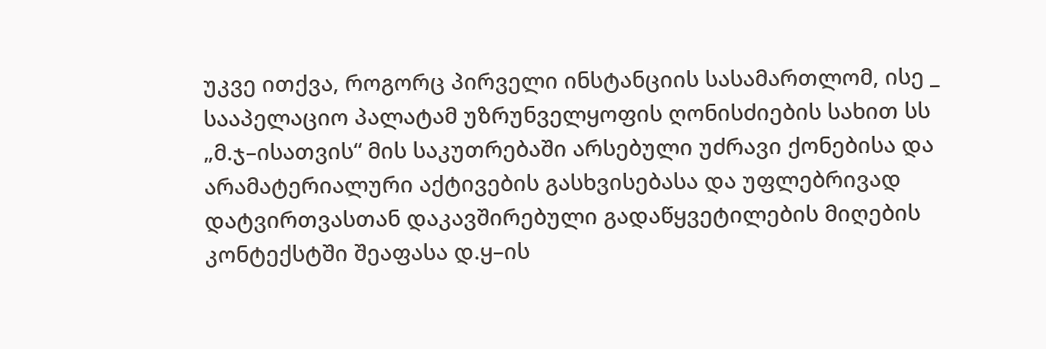უკვე ითქვა, როგორც პირველი ინსტანციის სასამართლომ, ისე _ სააპელაციო პალატამ უზრუნველყოფის ღონისძიების სახით სს „მ.ჯ–ისათვის“ მის საკუთრებაში არსებული უძრავი ქონებისა და არამატერიალური აქტივების გასხვისებასა და უფლებრივად დატვირთვასთან დაკავშირებული გადაწყვეტილების მიღების კონტექსტში შეაფასა დ.ყ–ის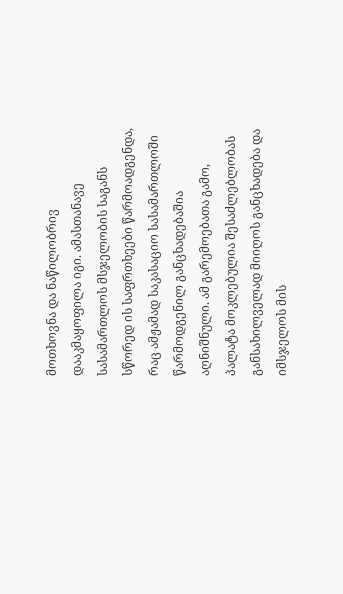მოთხოვნა და ნაწილობრივ დააკმაყოფილა იგი. ამასთანავე სასამართლოს მსჯელობის საგანს სწორედ ის საფრთხეები წარმოადგენდა, რაც ამჟამად საკასაციო სასამართლოში წარმოდგენილ განცხადებაშია აღნიშნული. ამ გარემოებათა გამო, პალატა მოკლებულია შესაძლებლობას განსახილველად მიიღოს განცხადება და იმსჯელოს მის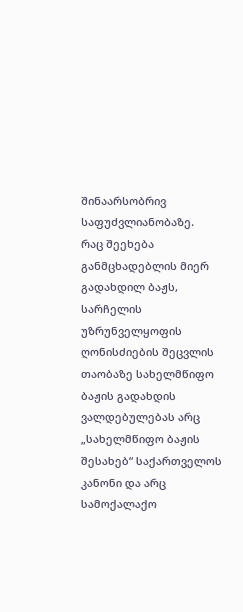შინაარსობრივ საფუძვლიანობაზე.
რაც შეეხება განმცხადებლის მიერ გადახდილ ბაჟს, სარჩელის უზრუნველყოფის ღონისძიების შეცვლის თაობაზე სახელმწიფო ბაჟის გადახდის ვალდებულებას არც „სახელმწიფო ბაჟის შესახებ“ საქართველოს კანონი და არც სამოქალაქო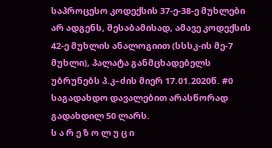საპროცესო კოდექსის 37-ე-38-ე მუხლები არ ადგენს, შესაბამისად, ამავე კოდექსის 42-ე მუხლის ანალოგიით (სსსკ-ის მე-7 მუხლი), პალატა განმცხადებელს უბრუნებს პ.კ–ძის მიერ 17.01.2020წ. #0 საგადახდო დავალებით არასწორად გადახდილ 50 ლარს.
ს ა რ ე ზ ო ლ უ ც ი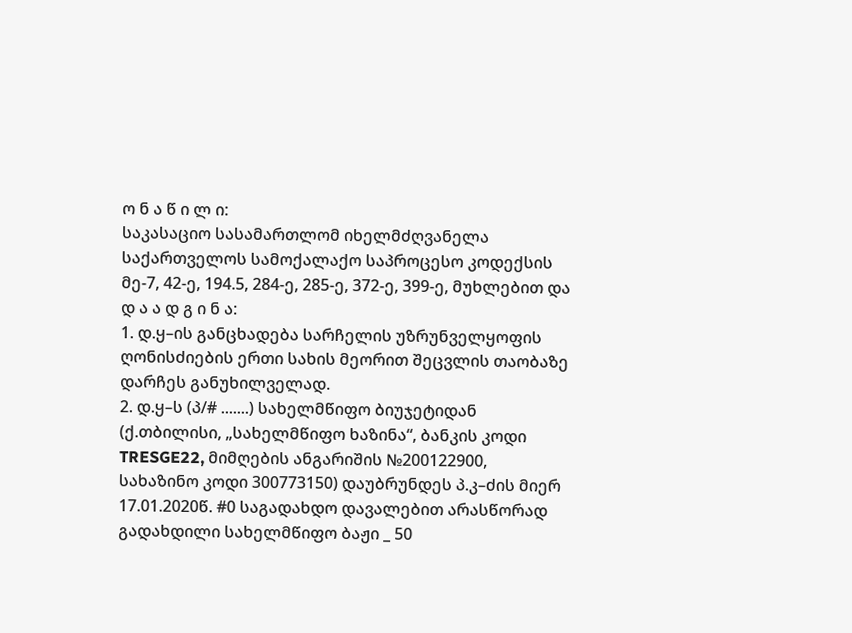ო ნ ა წ ი ლ ი:
საკასაციო სასამართლომ იხელმძღვანელა საქართველოს სამოქალაქო საპროცესო კოდექსის მე-7, 42-ე, 194.5, 284-ე, 285-ე, 372-ე, 399-ე, მუხლებით და
დ ა ა დ გ ი ნ ა:
1. დ.ყ–ის განცხადება სარჩელის უზრუნველყოფის ღონისძიების ერთი სახის მეორით შეცვლის თაობაზე დარჩეს განუხილველად.
2. დ.ყ–ს (პ/# .......) სახელმწიფო ბიუჯეტიდან (ქ.თბილისი, „სახელმწიფო ხაზინა“, ბანკის კოდი TRESGE22, მიმღების ანგარიშის №200122900, სახაზინო კოდი 300773150) დაუბრუნდეს პ.კ–ძის მიერ 17.01.2020წ. #0 საგადახდო დავალებით არასწორად გადახდილი სახელმწიფო ბაჟი _ 50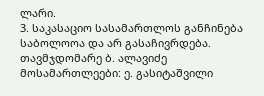ლარი.
3. საკასაციო სასამართლოს განჩინება საბოლოოა და არ გასაჩივრდება.
თავმჯდომარე ბ. ალავიძე
მოსამართლეები: ე. გასიტაშვილი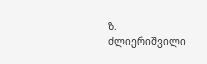ზ. ძლიერიშვილი